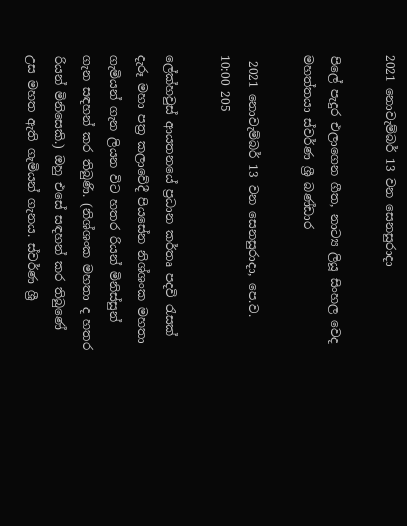2021 නොවැම්බර් 13 වන සෙනසුරාදා

පිලේ පැදුර එලාගෙන ගීත, නාට්‍ය ලියූ සිංහල වෙද මහත්තයා ස්වර්ණ ශ්‍රී බණ්ඩාර

 2021 නොවැම්බර් 13 වන සෙනසුරාදා, පෙ.ව. 10:00 205

ලේක්හවුස් ආයතනයේ ප්‍රධාන කර්තෘ පදවි රැසක් දැරූ මහා පත්‍ර කලාවේදී පියසේන නිශ්ශංක මහතා ගැමියන් ගැන ලියන විට හතර රියන් මිනිස්සුන් ගැන සඳහන් කර තිබුණි. (නිශ්ශංක මහතා ද හතර රියන් මිනිසෙකි.) ඔහු එසේ සඳහන් කර තිබුණේ උස මහත ඇති ගැමියන් ගැනය. ස්වර්ණ ශ්‍රී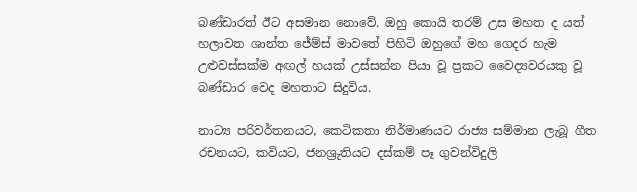බණ්ඩාරත් ඊට අසමාන නොවේ. ඔහු කොයි තරම් උස මහත ද යත් හලාවත ශාන්ත ජේම්ස් මාවතේ පිහිටි ඔහුගේ මහ ගෙදර හැම උළුවස්සක්ම අඟල් හයක් උස්සන්න පියා වූ ප්‍රකට වෛද්‍යවරයකු වූ බණ්ඩාර වෙද මහතාට සිදුවිය.

නාට්‍ය පරිවර්තනයට, කෙටිකතා නිර්මාණයට රාජ්‍ය සම්මාන ලැබූ ගීත රචනයට, කවියට, ජනශ්‍රුතියට දස්කම් පෑ ගුවන්විදුලි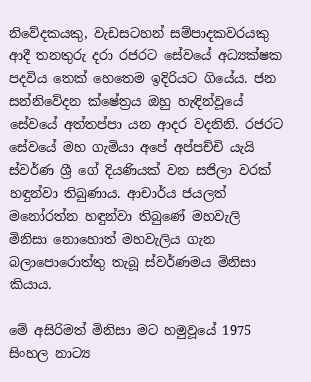නිවේදකයකු, වැඩසටහන් සම්පාදකවරයකු ආදී තනතුරු දරා රජරට සේවයේ අධ්‍යක්ෂක පදවිය තෙක් හෙතෙම ඉදිරියට ගියේය. ජන සන්නිවේදන ක්ෂේත්‍රය ඔහු හැඳින්වූයේ සේවයේ අත්තප්පා යන ආදර වදනිනි. රජරට සේවයේ මහ ගැමියා අපේ අප්පච්චි යැයි ස්වර්ණ ශ්‍රී ගේ දියණියක් වන සජිලා වරක් හඳුන්වා තිබුණාය. ආචාර්ය ජයලත් මනෝරත්න හඳුන්වා තිබුණේ මහවැලි මිනිසා නොහොත් මහවැලිය ගැන බලාපොරොත්තු තැබූ ස්වර්ණමය මිනිසා කියාය.

මේ අසිරිමත් මිනිසා මට හමුවූයේ 1975 සිංහල නාට්‍ය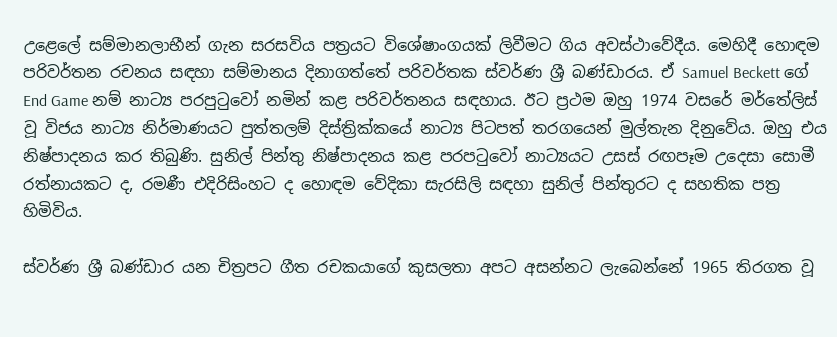උළෙලේ සම්මානලාභීන් ගැන සරසවිය පත්‍රයට විශේෂාංගයක් ලිවීමට ගිය අවස්ථාවේදීය. මෙහිදී හොඳම පරිවර්තන රචනය සඳහා සම්මානය දිනාගත්තේ පරිවර්තක ස්වර්ණ ශ්‍රී බණ්ඩාරය. ඒ Samuel Beckett ගේ End Game නම් නාට්‍ය පරපුටුවෝ නමින් කළ පරිවර්තනය සඳහාය. ඊට ප්‍රථම ඔහු 1974 වසරේ මර්තේලිස් වූ විජය නාට්‍ය නිර්මාණයට පුත්තලම් දිස්ත්‍රික්කයේ නාට්‍ය පිටපත් තරගයෙන් මුල්තැන දිනුවේය. ඔහු එය නිෂ්පාදනය කර තිබුණි. සුනිල් පින්තු නිෂ්පාදනය කළ පරපටුවෝ නාට්‍යයට උසස් රඟපෑම උදෙසා සොමී රත්නායකට ද, රමණී එදිරිසිංහට ද හොඳම වේදිකා සැරසිලි සඳහා සුනිල් පින්තුරට ද සහතික පත්‍ර හිමිවිය.

ස්වර්ණ ශ්‍රී බණ්ඩාර යන චිත්‍රපට ගීත රචකයාගේ කුසලතා අපට අසන්නට ලැබෙන්නේ 1965 තිරගත වූ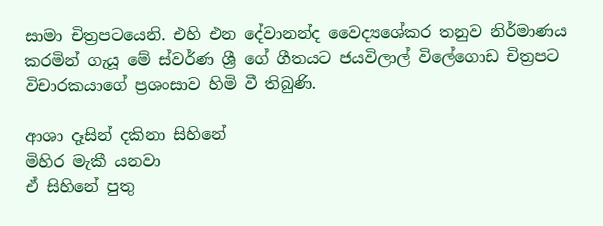සාමා චිත්‍රපටයෙනි. එහි එන දේවානන්ද වෛද්‍යශේකර තනුව නිර්මාණය කරමින් ගැයූ මේ ස්වර්ණ ශ්‍රී ගේ ගීතයට ජයවිලාල් විලේගොඩ චිත්‍රපට විචාරකයාගේ ප්‍රශංසාව හිමි වී තිබුණි.

ආශා දෑසින් දකිනා සිහිනේ
මිහිර මැකී යනවා
ඒ සිහිනේ පුතු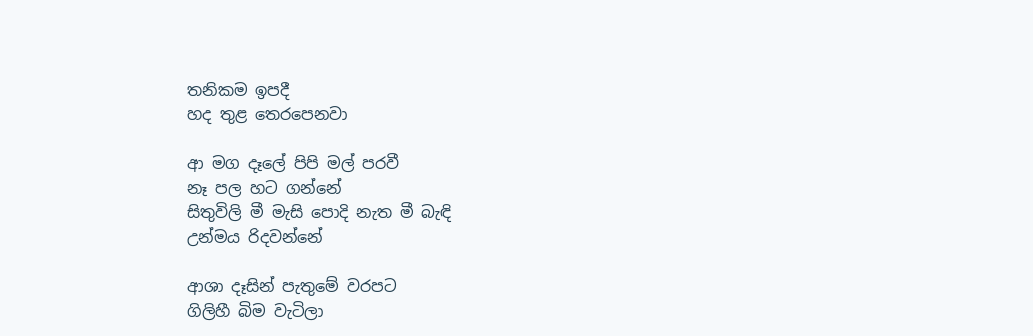තනිකම ඉපදී
හද තුළ තෙරපෙනවා

ආ මග දෑලේ පිපි මල් පරවී
නෑ පල හට ගන්නේ
සිතුවිලි මී මැසි පොදි නැත මී බැඳි
උන්මය රිදවන්නේ

ආශා දෑසින් පැතුමේ වරපට
ගිලිහී බිම වැටිලා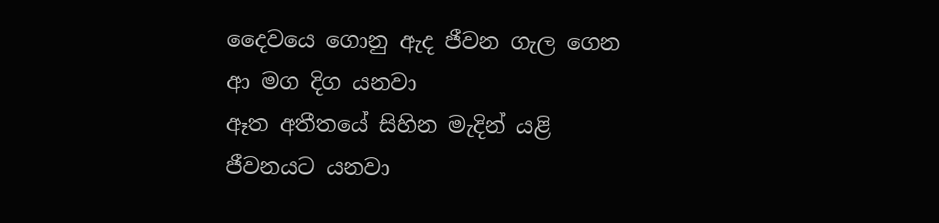දෛවයෙ ගොනු ඇද ජීවන ගැල ගෙන
ආ මග දිග යනවා
ඈත අතීතයේ සිහින මැදින් යළි
ජීවනයට යනවා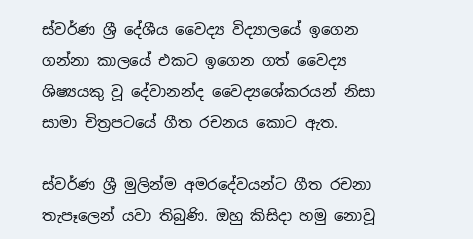ස්වර්ණ ශ්‍රී දේශීය වෛද්‍ය විද්‍යාලයේ ඉගෙන ගන්නා කාලයේ එකට ඉගෙන ගත් වෛද්‍ය ශිෂ්‍යයකු වූ දේවානන්ද වෛද්‍යශේකරයන් නිසා සාමා චිත්‍රපටයේ ගීත රචනය කොට ඇත.

ස්වර්ණ ශ්‍රී මුලින්ම අමරදේවයන්ට ගීත රචනා තැපෑලෙන් යවා තිබුණි. ඔහු කිසිදා හමු නොවූ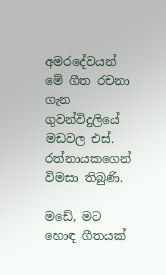අමරදේවයන් මේ ගීත රචනා ගැන ගුවන්විදුලියේ මඩවල එස්. රත්නායකගෙන් විමසා තිබුණි.

මඩේ, මට හොඳ ගීතයක්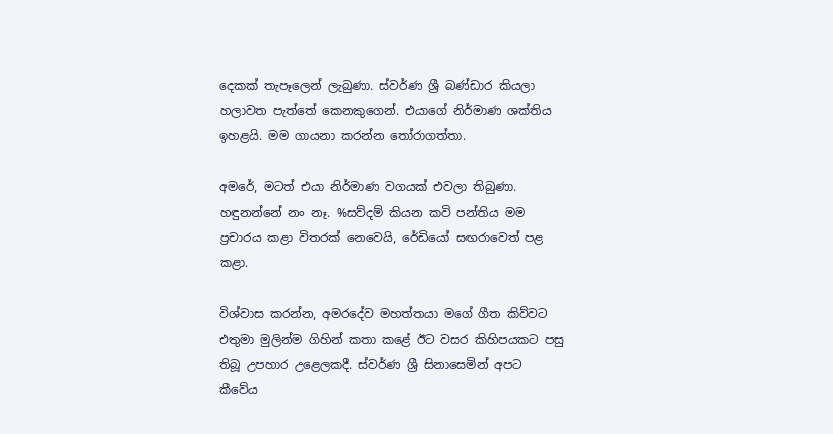දෙකක් තැපෑලෙන් ලැබුණා. ස්වර්ණ ශ්‍රී බණ්ඩාර කියලා හලාවත පැත්තේ කෙනකුගෙන්. එයාගේ නිර්මාණ ශක්තිය ඉහළයි. මම ගායනා කරන්න තෝරාගත්තා.

අමරේ, මටත් එයා නිර්මාණ වගයක් එවලා තිබුණා. හඳුනන්නේ නං නෑ. %සව්දම් කියන කවි පන්තිය මම ප්‍රචාරය කළා විතරක් නෙවෙයි, රේඩියෝ සඟරාවෙත් පළ කළා.

විශ්වාස කරන්න, අමරදේව මහත්තයා මගේ ගීත කිව්වට එතුමා මුලින්ම ගිහින් කතා කළේ ඊට වසර කිහිපයකට පසු තිබූ උපහාර උළෙලකදී. ස්වර්ණ ශ්‍රී සිනාසෙමින් අපට කීවේය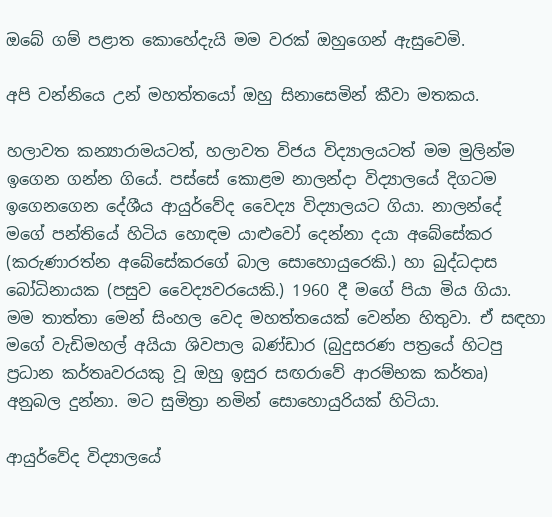ඔබේ ගම් පළාත කොහේදැයි මම වරක් ඔහුගෙන් ඇසුවෙමි.

අපි වන්නියෙ උන් මහත්තයෝ ඔහු සිනාසෙමින් කීවා මතකය.

හලාවත කන්‍යාරාමයටත්, හලාවත විජය විද්‍යාලයටත් මම මුලින්ම ඉගෙන ගන්න ගියේ. පස්සේ කොළම නාලන්දා විද්‍යාලයේ දිගටම ඉගෙනගෙන දේශීය ආයුර්වේද වෛද්‍ය විද්‍යාලයට ගියා. නාලන්දේ මගේ පන්තියේ හිටිය හොඳම යාළුවෝ දෙන්නා දයා අබේසේකර (කරුණාරත්න අබේසේකරගේ බාල සොහොයුරෙකි.) හා බුද්ධදාස බෝධිනායක (පසුව වෛද්‍යවරයෙකි.) 1960 දී මගේ පියා මිය ගියා. මම තාත්තා මෙන් සිංහල වෙද මහත්තයෙක් වෙන්න හිතුවා. ඒ සඳහා මගේ වැඩිමහල් අයියා ශිවපාල බණ්ඩාර (බුදුසරණ පත්‍රයේ හිටපු ප්‍රධාන කර්තෘවරයකු වූ ඔහු ඉසුර සඟරාවේ ආරම්භක කර්තෘ) අනුබල දුන්නා. මට සුමිත්‍රා නමින් සොහොයුරියක් හිටියා.

ආයුර්වේද විද්‍යාලයේ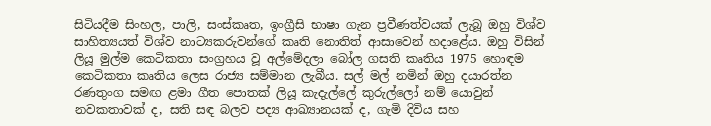සිටියදීම සිංහල, පාලි, සංස්කෘත, ඉංග්‍රීසි භාෂා ගැන ප්‍රවීණත්වයක් ලැබූ ඔහු විශ්ව සාහිත්‍යයත් විශ්ව නාට්‍යකරුවන්ගේ කෘති නොතිත් ආසාවෙන් හදාළේය. ඔහු විසින් ලියූ මුල්ම කෙටිකතා සංග්‍රහය වූ අල්මේදලා බෝල ගසති කෘතිය 1975 හොඳම කෙටිකතා කෘතිය ලෙස රාජ්‍ය සම්මාන ලැබීය. සල් මල් නමින් ඔහු දයාරත්න රණතුංග සමඟ ළමා ගීත පොතක් ලියූ කැදැල්ලේ කුරුල්ලෝ නම් යොවුන් නවකතාවක් ද, සති සඳ බලව පද්‍ය ආඛ්‍යානයක් ද, ගැමි දිවිය සහ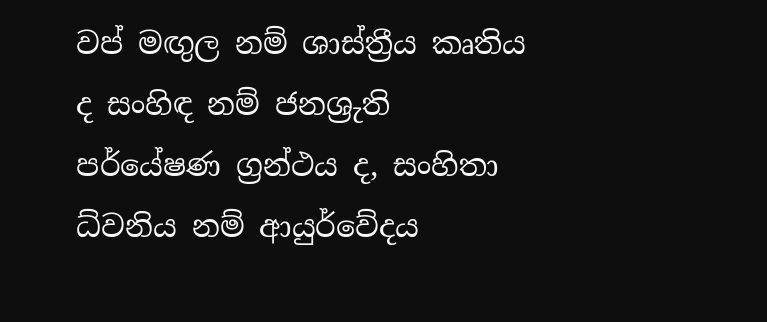වප් මඟුල නම් ශාස්ත්‍රීය කෘතිය ද සංහිඳ නම් ජනශ්‍රුති පර්යේෂණ ග්‍රන්ථය ද, සංහිතා ධ්වනිය නම් ආයුර්වේදය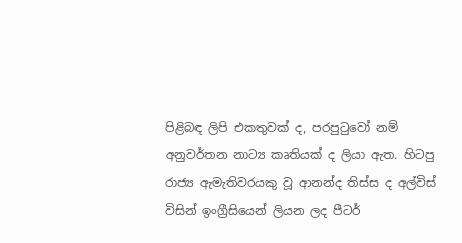පිළිබඳ ලිපි එකතුවක් ද, පරපුටුවෝ නම් අනුවර්තන නාට්‍ය කෘතියක් ද ලියා ඇත. හිටපු රාජ්‍ය ඇමැතිවරයකු වූ ආනන්ද තිස්ස ද අල්විස් විසින් ඉංග්‍රීසියෙන් ලියන ලද පීටර්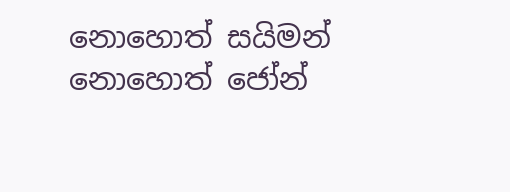නොහොත් සයිමන් නොහොත් ජෝන්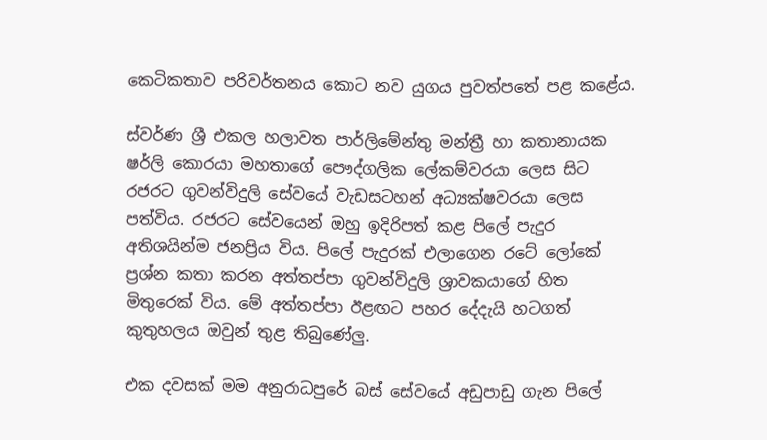කෙටිකතාව පරිවර්තනය කොට නව යුගය පුවත්පතේ පළ කළේය.

ස්වර්ණ ශ්‍රී එකල හලාවත පාර්ලිමේන්තු මන්ත්‍රී හා කතානායක ෂර්ලි කොරයා මහතාගේ පෞද්ගලික ලේකම්වරයා ලෙස සිට රජරට ගුවන්විදුලි සේවයේ වැඩසටහන් අධ්‍යක්ෂවරයා ලෙස පත්විය. රජරට සේවයෙන් ඔහු ඉදිරිපත් කළ පිලේ පැදුර අතිශයින්ම ජනප්‍රිය විය. පිලේ පැදුරක් එලාගෙන රටේ ලෝකේ ප්‍රශ්න කතා කරන අත්තප්පා ගුවන්විදුලි ශ්‍රාවකයාගේ හිත මිතුරෙක් විය. මේ අත්තප්පා ඊළඟට පහර දේදැයි හටගත් කුතුහලය ඔවුන් තුළ තිබු‍ණේලු.

එක දවසක් මම අනුරාධපුරේ බස් සේවයේ අඩුපාඩු ගැන පිලේ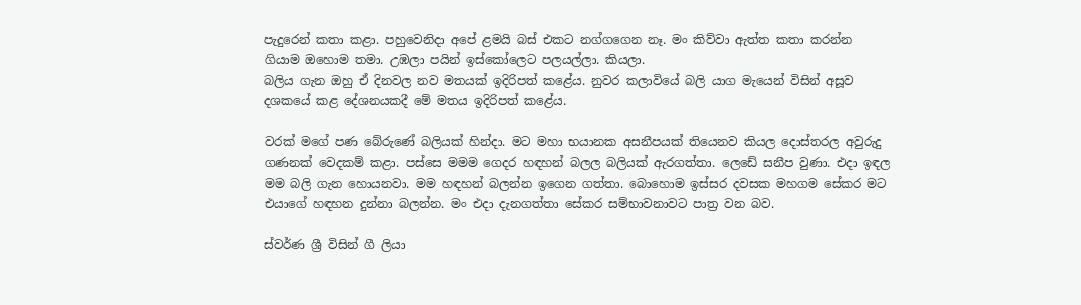පැදුරෙන් කතා කළා. පහුවෙනිදා අපේ ළමයි බස් එකට නග්ගගෙන නෑ. මං කිව්වා ඇත්ත කතා කරන්න ගියාම ඔහොම තමා. උඹලා පයින් ඉස්කෝලෙට පලයල්ලා. කියලා.
බලිය ගැන ඔහු ඒ දිනවල නව මතයක් ඉදිරිපත් කළේය. නුවර කලාවියේ බලි යාග මැයෙන් විසින් අසූව දශකයේ කළ දේශනයකදී මේ මතය ඉදිරිපත් කළේය.

වරක් මගේ පණ බේරුණේ බලියක් හින්දා. මට මහා භයානක අසනීපයක් තියෙනව කියල දොස්තරල අවුරුදු ගණනක් වෙදකම් කළා. පස්සෙ මමම ගෙදර හඳහන් බලල බලියක් ඇරගත්තා. ලෙඩේ සනීප වුණා. එදා ඉඳල මම බලි ගැන හොයනවා. මම හඳහන් බලන්න ඉගෙන ගත්තා. බොහොම ඉස්සර දවසක මහගම සේකර මට එයාගේ හඳහන දුන්නා බලන්න. මං එදා දැනගත්තා සේකර සම්භාවනාවට පාත්‍ර වන බව.

ස්වර්ණ ශ්‍රී විසින් ගී ලියා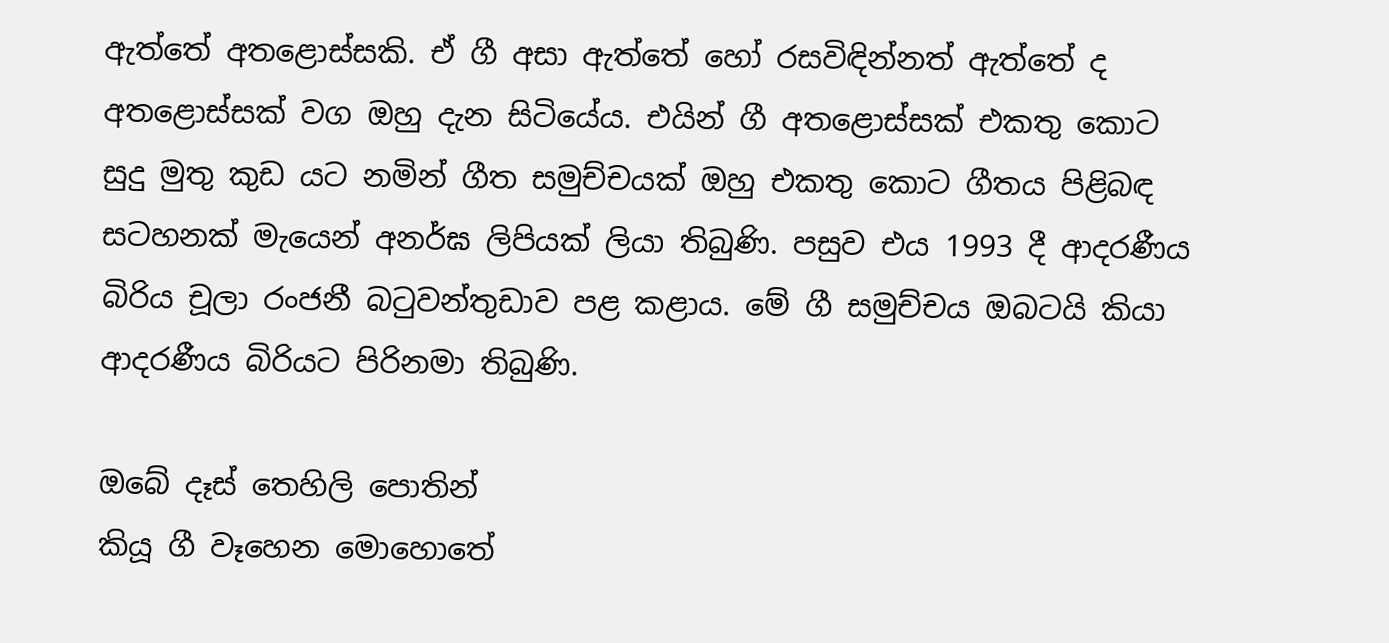ඇත්තේ අතළොස්සකි. ඒ ගී අසා ඇත්තේ හෝ රසවිඳින්නත් ඇත්තේ ද අතළොස්සක් වග ඔහු දැන සිටියේය. එයින් ගී අතළොස්සක් එකතු කොට සුදු මුතු කුඩ යට නමින් ගීත සමුච්චයක් ඔහු එකතු කොට ගීතය පිළිබඳ සටහනක් මැයෙන් අනර්ඝ ලිපියක් ලියා තිබුණි. පසුව එය 1993 දී ආදරණීය බිරිය චූලා රංජනී බටුවන්තුඩාව පළ කළාය. මේ ගී සමුච්චය ඔබටයි කියා ආදරණීය බිරියට පිරිනමා තිබුණි.

ඔබේ දෑස් තෙහිලි පොතින්
කියූ ගී වෑහෙන මොහොතේ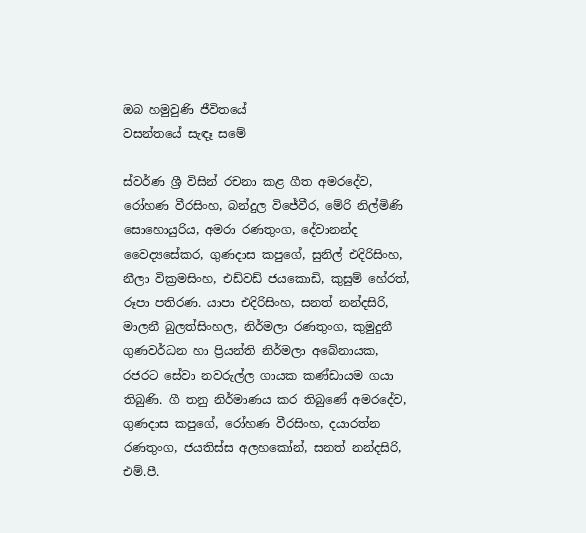ඔබ හමුවුණි ජීවිතයේ
වසන්තයේ සැඳෑ සමේ

ස්වර්ණ ශ්‍රී විසින් රචනා කළ ගීත අමරදේව, රෝහණ වීරසිංහ, බන්දුල විජේවීර, මේරි නිල්මිණි සොහොයුරිය, අමරා රණතුංග, දේවානන්ද වෛද්‍ය‍සේකර, ගුණදාස කපුගේ, සුනිල් එදිරිසිංහ, නීලා වික්‍රමසිංහ, එඩ්වඩ් ජයකොඩි, කුසුම් හේරත්, රූපා පතිරණ. යාපා එදිරිසිංහ, සනත් නන්දසිරි, මාලනී බුලත්සිංහල, නිර්මලා රණතුංග, කුමුදුනී ගුණවර්ධන හා ප්‍රියන්ති නිර්මලා අබේනායක, රජරට සේවා නවරුල්ල ගායක කණ්ඩායම ගයා තිබුණි. ගී තනු නිර්මාණය කර තිබුණේ අමරදේව, ගුණදාස කපුගේ, රෝහණ වීරසිංහ, දයාරත්න රණතුංග, ජයතිස්ස අලහකෝන්, සනත් නන්දසිරි, එම්.පී.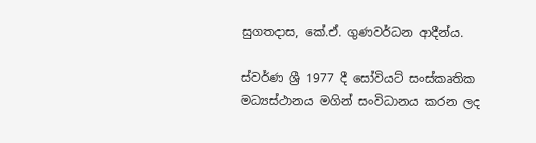සුගතදාස, කේ.ඒ. ගුණවර්ධන ආදීන්ය.

ස්වර්ණ ශ්‍රී 1977 දී සෝවියට් සංස්කෘතික මධ්‍යස්ථානය මගින් සංවිධානය කරන ලද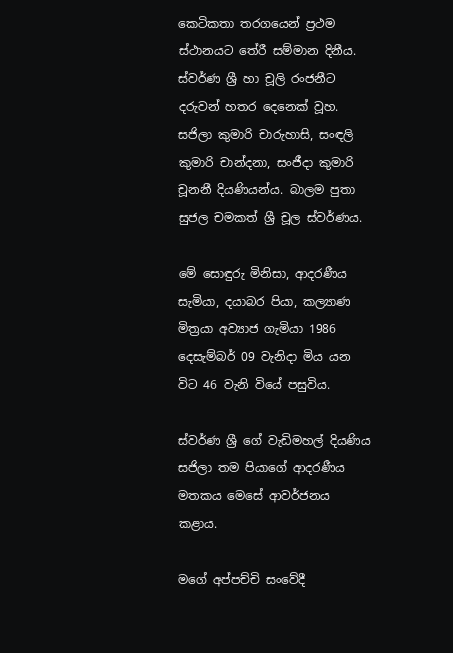කෙටිකතා තරගයෙන් ප්‍රථම ස්ථානයට තේරී සම්මාන දිනීය. ස්වර්ණ ශ්‍රී හා චූලි රංජනීට දරුවන් හතර දෙනෙක් වූහ. සජිලා කුමාරි චාරුහාසි, සංඳලි කුමාරි චාන්දනා, සංජීදා කුමාරි චූනනී දියණියන්ය. බාලම පුතා සුජල චමකත් ශ්‍රී චූල ස්වර්ණය.

මේ සොඳුරු මිනිසා, ආදරණීය සැමියා, දයාබර පියා, කල්‍යාණ මිත්‍රයා අව්‍යාජ ගැමියා 1986 දෙසැම්බර් 09 වැනිදා මිය යන විට 46 වැනි වියේ පසුවිය.

ස්වර්ණ ශ්‍රී ගේ වැඩිමහල් දියණිය සජිලා තම පියාගේ ආදරණීය මතකය මෙසේ ආවර්ජනය කළාය.

මගේ අප්පච්චි සංවේදී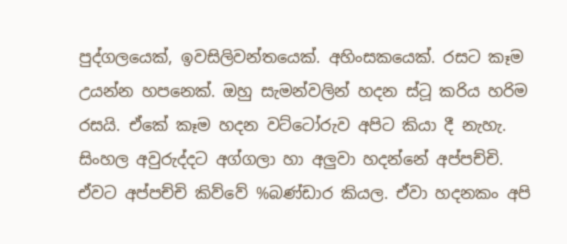පුද්ගලයෙක්, ඉවසිලිවන්තයෙක්. අහිංසකයෙක්. රසට කෑම උයන්න හපනෙක්. ඔහු සැමන්වලින් හදන ස්ටූ කරිය හරිම රසයි. ඒකේ කෑම හදන වට්ටෝරුව අපිට කියා දී නැහැ. සිංහල අවුරුද්දට අග්ගලා හා අලුවා හදන්නේ අප්පච්චි. ඒවට අප්පච්චි කිව්වේ %බණ්ඩාර කියල. ඒවා හදනකං අපි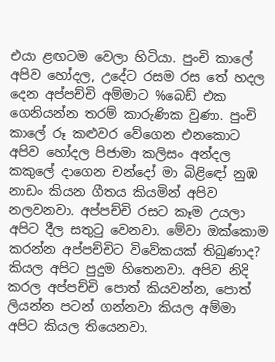එයා ළඟටම වෙලා හිටියා. පුංචි කාලේ අපිව හෝදල, උදේට රසම රස තේ හදල දෙන අප්පච්චි අම්මාට %බෙඩ් එක ගෙනියන්න තරම් කාරුණික වුණා. පුංචි කාලේ රූ කළුවර වේගෙන එනකොට අපිව හෝදල පිජාමා කලිසං අන්දල කකුලේ දාගෙන චන්දෝ මා බිළිඳෝ නුඹ නාඩං කියන ගීතය කියමින් අපිව නලවනවා. අප්පච්චි රසට කෑම උයලා අපිට දීල සතුටු වෙනවා. මේවා ඔක්කොම කරන්න අප්පච්චිට විවේකයක් තිබුණාද? කියල අපිට පුදුම හිතෙනවා. අපිව නිදි කරල අප්පච්චි පොත් කියවන්න, පොත් ලියන්න පටන් ගන්නවා කියල අම්මා අපිට කියල තියෙනවා.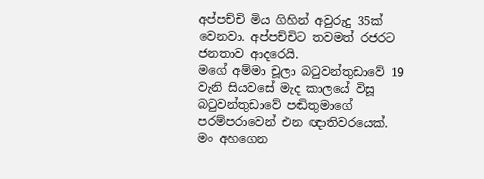අප්පච්චි මිය ගිහින් අවුරුදු 35ක් වෙනවා. අප්පච්චිට තවමත් රජරට ජනතාව ආදරෙයි.
මගේ අම්මා චූලා බටුවන්තුඩාවේ 19 වැනි සියවසේ මැද කාලයේ විසූ බටුවන්තුඩාවේ පඬිතුමාගේ පරම්පරාවෙන් එන ඥාතිවරයෙක්. මං අහගෙන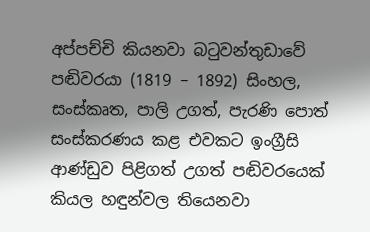අප්පච්චි කියනවා බටුවන්තුඩාවේ පඬිවරයා (1819 – 1892) සිංහල, සංස්කෘත, පාලි උගත්, පැරණි පොත් සංස්කරණය කළ එවකට ඉංග්‍රීසි ආණ්ඩුව පිළිගත් උගත් පඬිවරයෙක් කියල හඳුන්වල තියෙනවා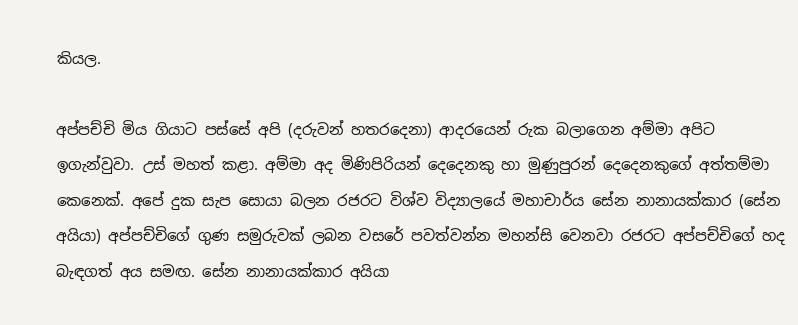කියල.

අප්පච්චි මිය ගියාට පස්සේ අපි (දරුවන් හතරදෙනා) ආදරයෙන් රුක බලාගෙන අම්මා අපිට ඉගැන්වුවා. උස් මහත් කළා. අම්මා අද මිණිපිරියන් දෙදෙනකු හා මුණුපුරන් දෙදෙනකුගේ අත්තම්මා කෙනෙක්. අපේ දුක සැප සොයා බලන රජරට විශ්ව විද්‍යාලයේ මහාචාර්ය සේන නානායක්කාර (සේන අයියා) අප්පච්චිගේ ගුණ සමුරුවක් ලබන වසරේ පවත්වන්න මහන්සි වෙනවා රජරට අප්පච්චිගේ හද බැඳගත් අය සමඟ. සේන නානායක්කාර අයියා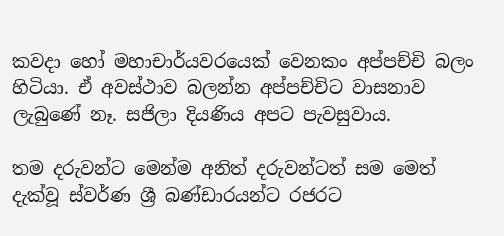කවදා හෝ මහාචාර්යවරයෙක් වෙනකං අප්පච්චි බලං හිටියා. ඒ අවස්ථාව බලන්න අප්පච්චිට වාසනාව ලැබුණේ නෑ. සජිලා දියණිය අපට පැවසුවාය.

තම දරුවන්ට මෙන්ම අනිත් දරුවන්ටත් සම මෙත් දැක්වූ ස්වර්ණ ශ්‍රී බණ්ඩාරයන්ට රජරට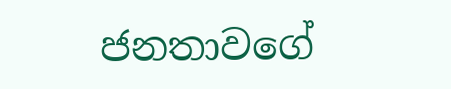ජනතාවගේ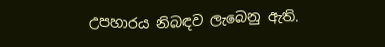උපහාරය නිබඳව ලැබෙනු ඇති.